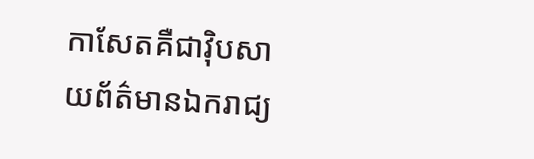កាសែតគឺជាវ៉ិបសាយព័ត៌មានឯករាជ្យ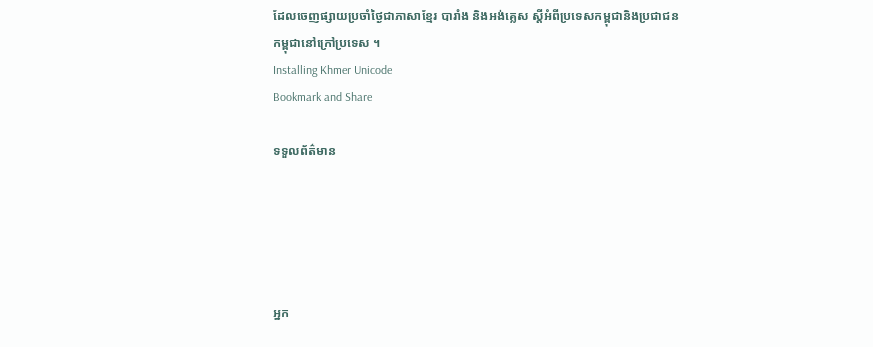ដែលចេញផ្សាយប្រចាំថ្ងៃជាភាសាខ្មែរ បារាំង និងអង់គ្លេស ស្តីអំពីប្រទេសកម្ពុជានិងប្រជាជនកម្ពុជានៅក្រៅប្រទេស ។
Installing Khmer Unicode
Bookmark and Share

ទទួលព័ត៌មាន





អ្នក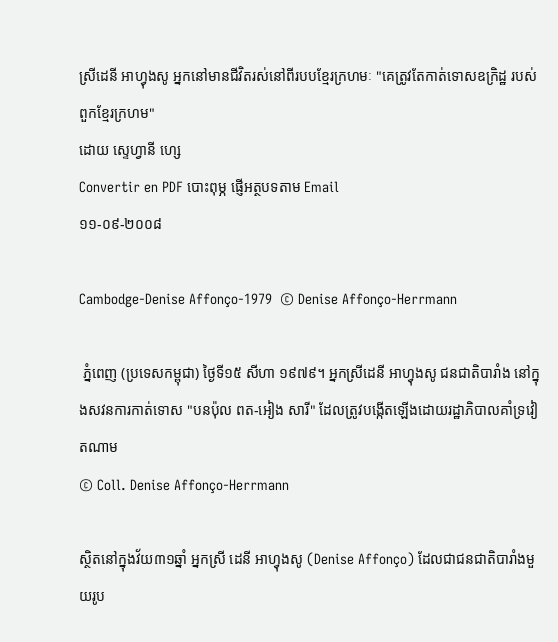ស្រីដេនី អាហ្វុងសូ អ្នកនៅមានជីវិតរស់នៅពីរបបខ្មែរក្រហមៈ "គេត្រូវតែកាត់ទោសឧក្រិដ្ឋ របស់ពួកខ្មែរក្រហម"
ដោយ ស្ទេហ្វានី ហ្សេ
Convertir en PDF បោះពុម្ភ ផ្ញើអត្ថបទតាម Email
១១-០៩-២០០៨

Cambodge-Denise Affonço-1979  © Denise Affonço-Herrmann

 ភ្នំពេញ (ប្រទេសកម្ពុជា) ថ្ងៃទី១៥ សីហា ១៩៧៩។ អ្នកស្រីដេនី អាហ្វុងសូ ជនជាតិបារាំង នៅក្នុងសវនការកាត់ទោស "បនប៉ុល ពត-អៀង សារី" ដែលត្រូវបង្កើតឡើងដោយរដ្ឋាភិបាលគាំទ្រវៀតណាម
© Coll. Denise Affonço-Herrmann

ស្ថិតនៅក្នុងវ័យ៣១ឆ្នាំ អ្នកស្រី ដេនី អាហ្វុងសូ (Denise Affonço) ដែលជាជនជាតិបារាំងមួយរូប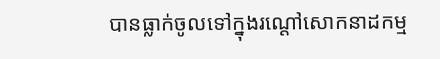បានធ្លាក់ចូលទៅក្នុងរណ្តៅសោកនាដកម្ម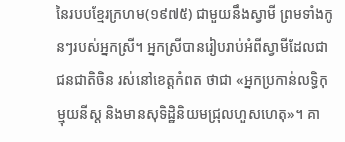នៃរបបខ្មែរក្រហម(១៩៧៥) ជាមួយនឹងស្វាមី ព្រមទាំងកូនៗរបស់អ្នកស្រី។ អ្នកស្រីបានរៀបរាប់អំពីស្វាមីដែលជាជនជាតិចិន រស់នៅខេត្តកំពត ថាជា «អ្នកប្រកាន់លទ្ធិកុម្មុយនីស្ត និងមានសុទិដ្ឋិនិយមជ្រុលហួសហេតុ»។ គា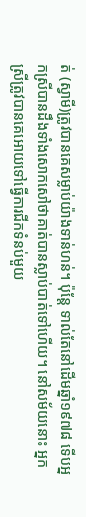ត់ (ស្វាមី)ត្រូវបានគេសម្លាប់យ៉ាងទាន់ហន់។ ប៉ុន្តែ ទាល់តែនៅដើមឆ្នាំ១៩៧៨ ទើបអ្នកស្រីបានដឹងទាំងសោកសៅថាគាត់បានស្លាប់បាត់ទៅហើយ។ នៅសម័យនោះ អ្នកស្រីត្រូវបានគេអោយទៅធ្វើការជីកទំនប់មួយ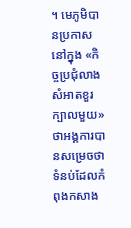។ មេភូមិបានប្រកាសនៅក្នុង «កិច្ចប្រជុំលាងសំអាតខួរក្បាលមួយ» ថាអង្គការបានសម្រេចថាទំនប់ដែលកំពុងកសាង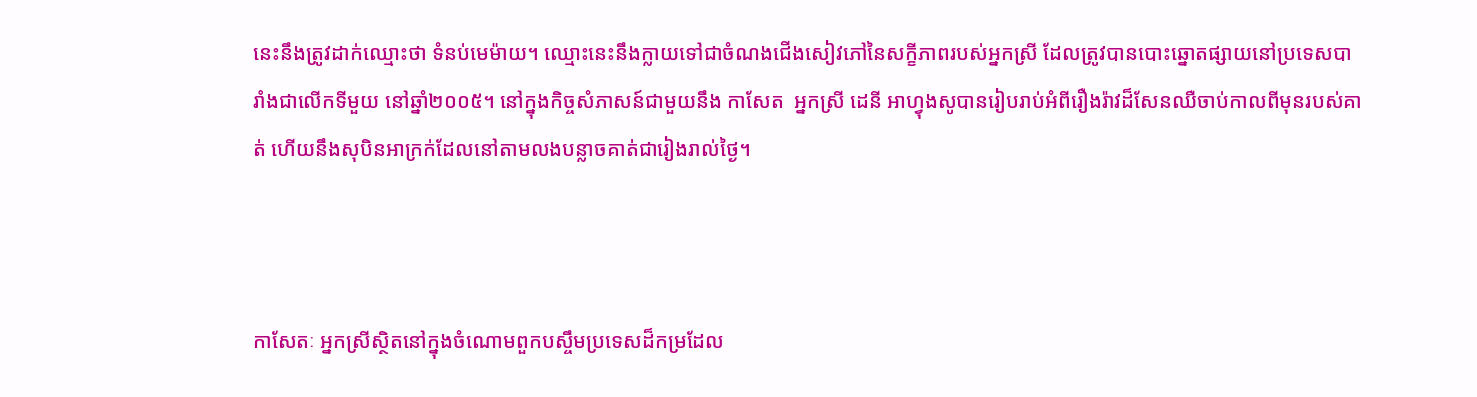នេះនឹងត្រូវដាក់ឈ្មោះថា ទំនប់មេម៉ាយ។ ឈ្មោះនេះនឹងក្លាយទៅជាចំណងជើងសៀវភៅនៃសក្ខីភាពរបស់អ្នកស្រី ដែលត្រូវបានបោះឆ្នោតផ្សាយនៅប្រទេសបារាំងជាលើកទីមួយ នៅឆ្នាំ២០០៥។ នៅក្នុងកិច្ចសំភាសន៍ជាមួយនឹង កាសែត  អ្នកស្រី ដេនី អាហ្វុងសូបានរៀបរាប់អំពីរឿងរ៉ាវដ៏សែនឈឺចាប់កាលពីមុនរបស់គាត់ ហើយនឹងសុបិនអាក្រក់ដែលនៅតាមលងបន្លាចគាត់ជារៀងរាល់ថ្ងៃ។



កាសែតៈ អ្នកស្រីស្ថិតនៅក្នុងចំណោមពួកបស្ចឹមប្រទេសដ៏កម្រដែល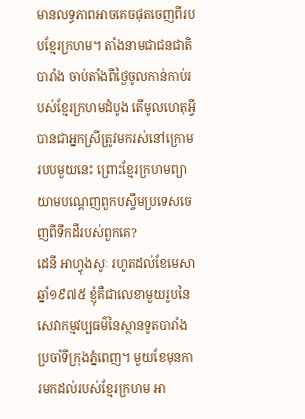មានលទ្ធភាពអាចគេចផុតចេញពីរបបខ្មែរក្រហម។ តាំងនាមជាជនជាតិបារាំង ចាប់តាំងពីថ្ងៃចូលកាន់កាប់របស់ខ្មែរក្រហមដំបូង តើមូលហេតុអ្វីបានជាអ្នកស្រីត្រូវមករស់នៅក្រោមរបបមួយនេះ ព្រោះខ្មែរក្រហមព្យាយាមបណ្តេញពួកបស្ចឹមប្រទេសចេញពីទឹកដីរបស់ពួកគេ?
ដេនី អាហ្វុងសូៈ រហូតដល់ខែមេសា ឆ្នាំ១៩៧៥ ខ្ញុំគឺជាលេខាមួយរូបនៃសេវាកម្មវប្បធម៌នៃស្ថានទូតបារាំងប្រចាំទីក្រុងភ្នំពេញ។ មួយខែមុនការមកដល់របស់ខ្មែរក្រហម អា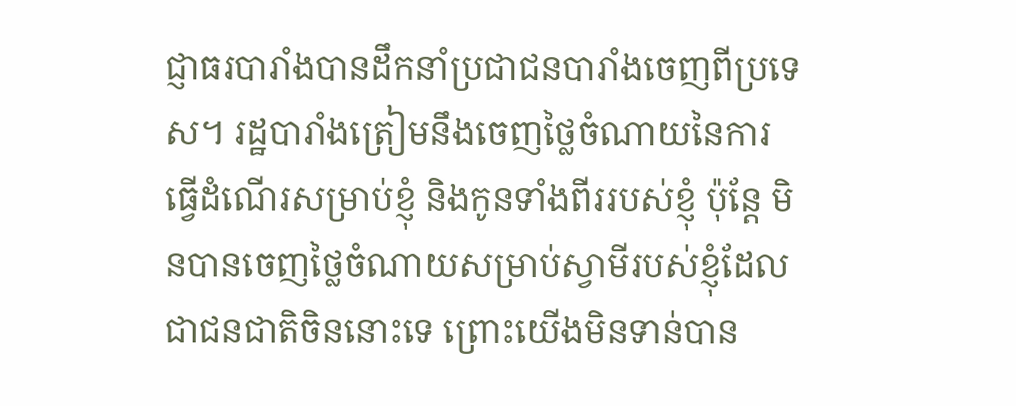ជ្ញាធរបារាំងបានដឹកនាំប្រជាជនបារាំងចេញពីប្រទេស។ រដ្ឋបារាំងត្រៀមនឹងចេញថ្លៃចំណាយនៃការធ្វើដំណើរសម្រាប់ខ្ញុំ និងកូនទាំងពីររបស់ខ្ញុំ ប៉ុន្តែ មិនបានចេញថ្លៃចំណាយសម្រាប់ស្វាមីរបស់ខ្ញុំដែលជាជនជាតិចិននោះទេ ព្រោះយើងមិនទាន់បាន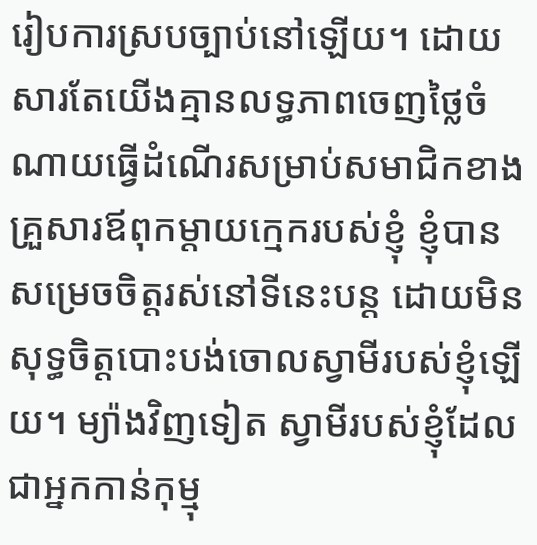រៀបការស្របច្បាប់នៅឡើយ។ ដោយសារតែយើងគ្មានលទ្ធភាពចេញថ្លៃចំណាយធ្វើដំណើរសម្រាប់សមាជិកខាងគ្រួសារឪពុកម្តាយក្មេករបស់ខ្ញុំ ខ្ញុំបានសម្រេចចិត្តរស់នៅទីនេះបន្ត ដោយមិនសុទ្ធចិត្តបោះបង់ចោលស្វាមីរបស់ខ្ញុំឡើយ។ ម្យ៉ាងវិញទៀត ស្វាមីរបស់ខ្ញុំដែលជាអ្នកកាន់កុម្មុ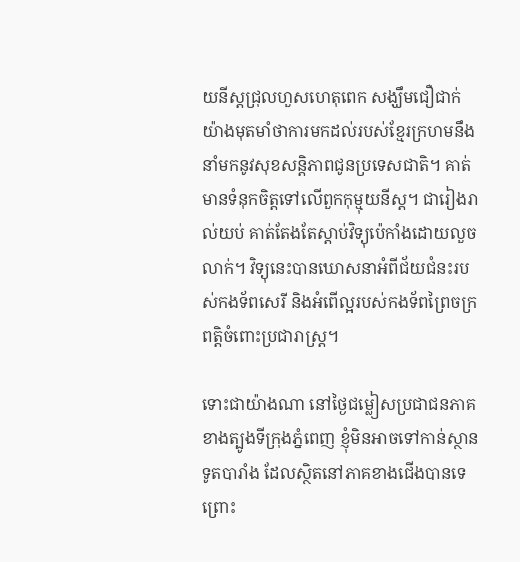យនីស្តជ្រុលហួសហេតុពេក សង្ឃឹមជឿជាក់យ៉ាងមុតមាំថាការមកដល់របស់ខ្មែរក្រហមនឹងនាំមកនូវសុខសន្តិភាពជូនប្រទេសជាតិ។ គាត់មានទំនុកចិត្តទៅលើពួកកុម្មុយនីស្ត។ ជារៀងរាល់យប់ គាត់តែងតែស្តាប់វិទ្យុប៉េកាំងដោយលួចលាក់។ វិទ្យុនេះបានឃោសនាអំពីជ័យជំនះរបស់កងទ័ពសេរី និងអំពើល្អរបស់កងទ័ពព្រៃចក្រពត្តិចំពោះប្រជារាស្រ្ត។

ទោះជាយ៉ាងណា នៅថ្ងៃជម្លៀសប្រជាជនភាគខាងត្បូងទីក្រុងភ្នំពេញ ខ្ញុំមិនអាចទៅកាន់ស្ថានទូតបារាំង ដែលស្ថិតនៅភាគខាងជើងបានទេ ព្រោះ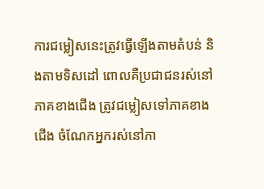ការជម្លៀសនេះត្រូវធ្វើឡើងតាមតំបន់ និងតាមទិសដៅ ពោលគឺប្រជាជនរស់នៅភាគខាងជើង ត្រូវជម្លៀសទៅភាគខាងជើង ចំណែកអ្នករស់នៅភា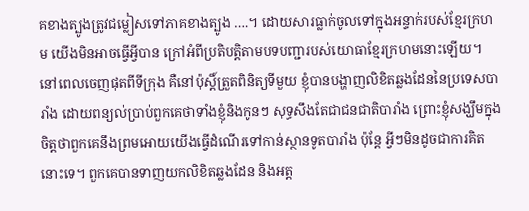គខាងត្បូងត្រូវជម្លៀសទៅភាគខាងត្បូង ….។ ដោយសារធ្លាក់ចូលទៅក្នុងអន្ទាក់របស់ខ្មែរក្រហម យើងមិនអាចធ្វើអ្វីបាន ក្រៅអំពីប្រតិបត្តិតាមបទបញ្ជារបស់យោធាខ្មែរក្រហមនោះឡើយ។ នៅពេលចេញផុតពីទីក្រុង គឺនៅប៉ុស្តិ៍ត្រួតពិនិត្យទីមួយ ខ្ញុំបានបង្ហាញលិខិតឆ្លងដែននៃប្រទេសបារាំង ដោយពន្យល់ប្រាប់ពួកគេថាទាំងខ្ញុំនិងកូនៗ សុទ្ធសឹងតែជាជនជាតិបារាំង ព្រោះខ្ញុំសង្ឃឹមក្នុងចិត្តថាពួកគេនឹងព្រមអោយយើងធ្វើដំណើរទៅកាន់ស្ថានទូតបារាំង ប៉ុន្តែ អ្វីៗមិនដូចជាការគិតនោះទេ។ ពួកគេបានទាញយកលិខិតឆ្លងដែន និងអត្ត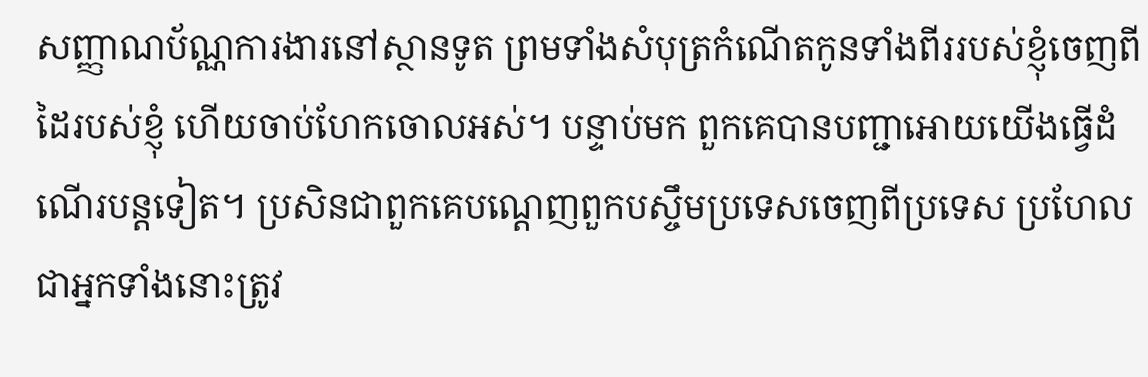សញ្ញាណប័ណ្ណការងារនៅស្ថានទូត ព្រមទាំងសំបុត្រកំណើតកូនទាំងពីររបស់ខ្ញុំចេញពីដៃរបស់ខ្ញុំ ហើយចាប់ហែកចោលអស់។ បន្ទាប់មក ពួកគេបានបញ្ជាអោយយើងធ្វើដំណើរបន្តទៀត។ ប្រសិនជាពួកគេបណ្តេញពួកបស្ចឹមប្រទេសចេញពីប្រទេស ប្រហែលជាអ្នកទាំងនោះត្រូវ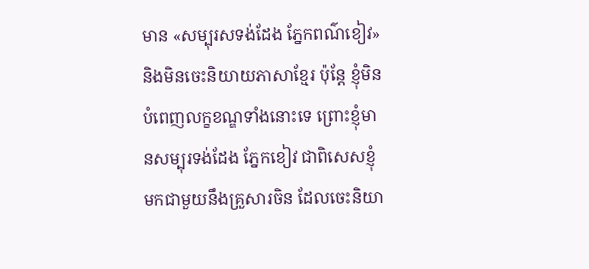មាន «សម្បុរសទង់ដែង ភ្នែកពណ៌ខៀវ» និងមិនចេះនិយាយភាសាខ្មែរ ប៉ុន្តែ ខ្ញុំមិនបំពេញលក្ខខណ្ឌទាំងនោះទេ ព្រោះខ្ញុំមានសម្បុរទង់ដែង ភ្នែកខៀវ ជាពិសេសខ្ញុំមកជាមួយនឹងគ្រួសារចិន ដែលចេះនិយា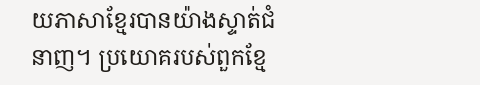យភាសាខ្មែរបានយ៉ាងស្ទាត់ជំនាញ។ ប្រយោគរបស់ពួកខ្មែ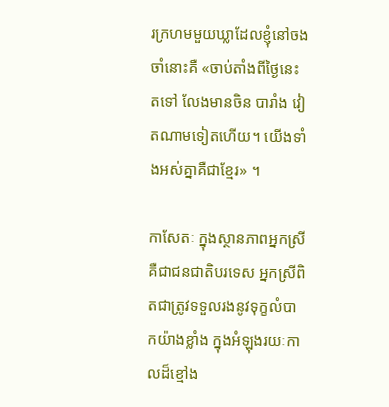រក្រហមមួយឃ្លាដែលខ្ញុំនៅចងចាំនោះគឺ «ចាប់តាំងពីថ្ងៃនេះតទៅ លែងមានចិន បារាំង វៀតណាមទៀតហើយ។ យើងទាំងអស់គ្នាគឺជាខ្មែរ» ។

កាសែតៈ ក្នុងស្ថានភាពអ្នកស្រីគឺជាជនជាតិបរទេស អ្នកស្រីពិតជាត្រូវទទួលរងនូវទុក្ខលំបាកយ៉ាងខ្លាំង ក្នុងអំឡុងរយៈកាលដ៏ខ្មៅង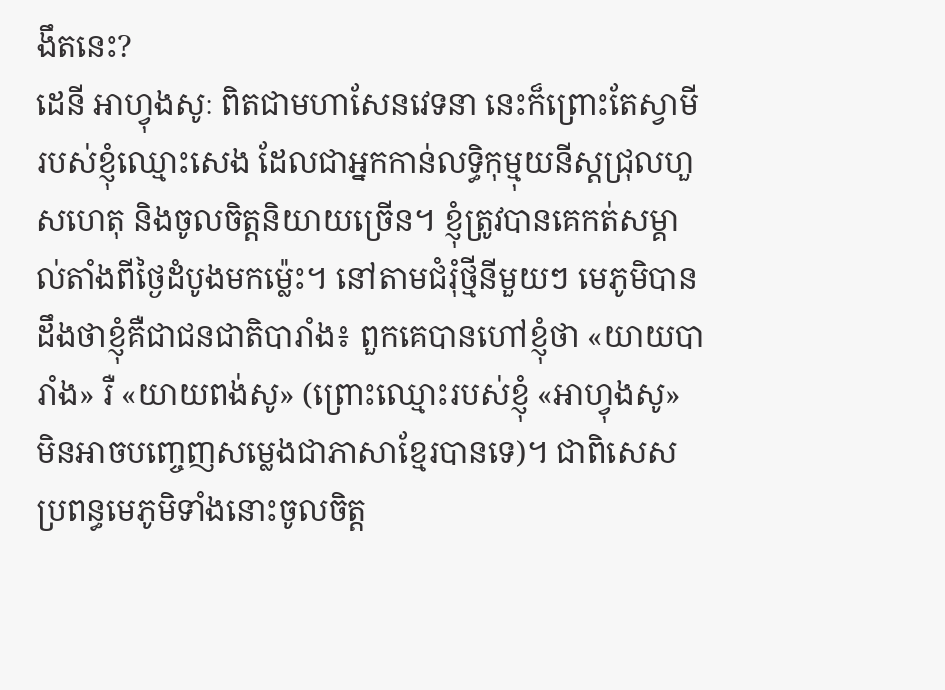ងឹតនេះ?
ដេនី អាហ្វុងសូៈ ពិតជាមហាសែនវេទនា នេះក៏ព្រោះតែស្វាមីរបស់ខ្ញុំឈ្មោះសេង ដែលជាអ្នកកាន់លទ្ធិកុម្មុយនីស្តជ្រុលហួសហេតុ និងចូលចិត្តនិយាយច្រើន។ ខ្ញុំត្រូវបានគេកត់សម្គាល់តាំងពីថ្ងៃដំបូងមកម្ល៉េះ។ នៅតាមជំរុំថ្មីនីមួយៗ មេភូមិបានដឹងថាខ្ញុំគឺជាជនជាតិបារាំង៖ ពួកគេបានហៅខ្ញុំថា «យាយបារាំង» រឺ «យាយពង់សូ» (ព្រោះឈ្មោះរបស់ខ្ញុំ «អាហ្វុងសូ» មិនអាចបញ្ចេញសម្លេងជាភាសាខ្មែរបានទេ)។ ជាពិសេស ប្រពន្ធមេភូមិទាំងនោះចូលចិត្ត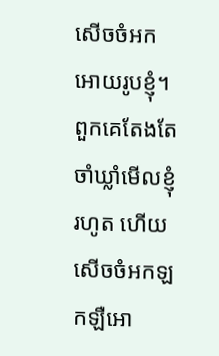សើចចំអកអោយរូបខ្ញុំ។ ពួកគេតែងតែចាំឃ្លាំមើលខ្ញុំរហូត ហើយសើចចំអកឡកឡឺអោ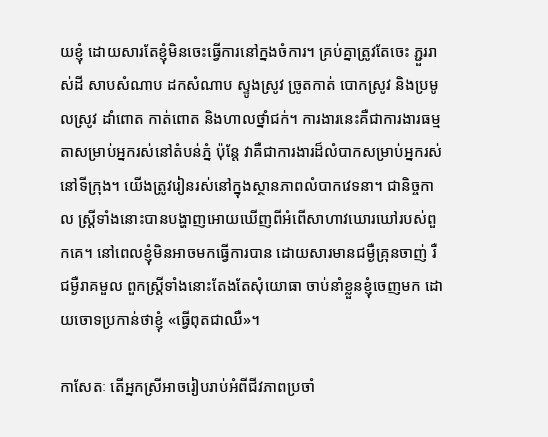យខ្ញុំ ដោយសារតែខ្ញុំមិនចេះធ្វើការនៅក្នងចំការ។ គ្រប់គ្នាត្រូវតែចេះ ភ្ជួររាស់ដី សាបសំណាប ដកសំណាប ស្ទូងស្រូវ ច្រូតកាត់ បោកស្រូវ និងប្រមូលស្រូវ ដាំពោត កាត់ពោត និងហាលថ្នាំជក់។ ការងារនេះគឺជាការងារធម្មតាសម្រាប់អ្នករស់នៅតំបន់ភ្នំ ប៉ុន្តែ វាគឺជាការងារដ៏លំបាកសម្រាប់អ្នករស់នៅទីក្រុង។ យើងត្រូវរៀនរស់នៅក្នុងស្ថានភាពលំបាកវេទនា។ ជានិច្ចកាល ស្រ្តីទាំងនោះបានបង្ហាញអោយឃើញពីអំពើសាហាវឃោរឃៅរបស់ពួកគេ។ នៅពេលខ្ញុំមិនអាចមកធ្វើការបាន ដោយសារមានជម្ងឺគ្រុនចាញ់ រឺជម្ងឺរាគមួល ពួកស្រ្តីទាំងនោះតែងតែសុំយោធា ចាប់នាំខ្លួនខ្ញុំចេញមក ដោយចោទប្រកាន់ថាខ្ញុំ «ធ្វើពុតជាឈឺ»។

កាសែតៈ តើអ្នកស្រីអាចរៀបរាប់អំពីជីវភាពប្រចាំ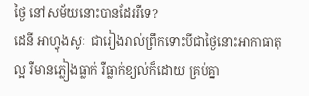ថ្ងៃ នៅសម័យនោះបានដែររឺទេ?
ដេនី អាហ្វុងសូៈ  ជារៀងរាល់ព្រឹកទោះបីជាថ្ងៃនោះអាកាធាតុល្អ រឺមានភ្លៀងធ្លាក់ រឺធ្លាក់ខ្យល់ក៏ដោយ គ្រប់គ្នា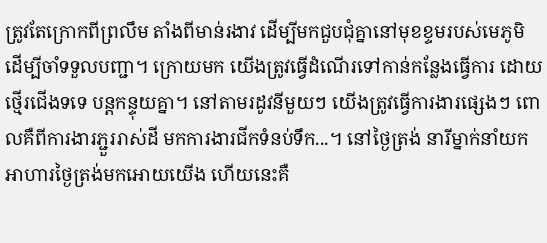ត្រូវតែក្រោកពីព្រលឹម តាំងពីមាន់រងាវ ដើម្បីមកជួបជុំគ្នានៅមុខខ្ទមរបស់មេភូមិ ដើម្បីចាំទទួលបញ្ជា។ ក្រោយមក យើងត្រូវធ្វើដំណើរទៅកាន់កន្លែងធ្វើការ ដោយថ្មើរជើងទទេ បន្តកន្ទុយគ្នា។ នៅតាមរដូវនីមួយៗ យើងត្រូវធ្វើការងារផ្សេងៗ ពោលគឺពីការងារភ្ជួររាស់ដី មកការងារជីកទំនប់ទឹក...។ នៅថ្ងៃត្រង់ នារីម្នាក់នាំយកអាហារថ្ងៃត្រង់មកអោយយើង ហើយនេះគឺ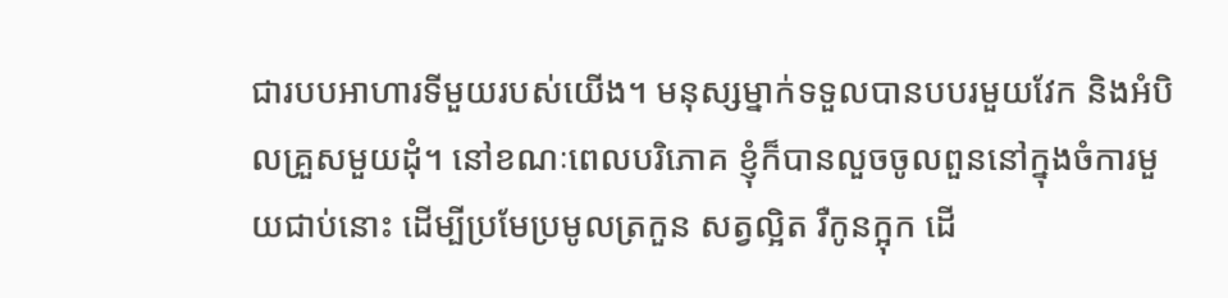ជារបបអាហារទីមួយរបស់យើង។ មនុស្សម្នាក់ទទួលបានបបរមួយវែក និងអំបិលគ្រួសមួយដុំ។ នៅខណៈពេលបរិភោគ ខ្ញុំក៏បានលួចចូលពួននៅក្នុងចំការមួយជាប់នោះ ដើម្បីប្រមែប្រមូលត្រកួន សត្វល្អិត រឺកូនក្អុក ដើ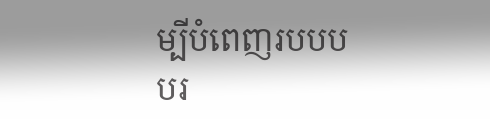ម្បីបំពេញរបបបបរ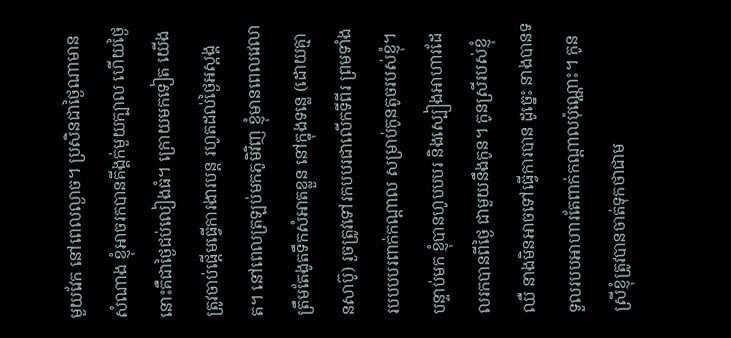មួយវែក នៅពេលល្ងាច។ ប្រសិនជាថ្ងៃណាមានសំណាង ខ្ញុំអាចរកបានគីង្គក់មួយក្បាល ហើយថ្ងៃនោះគឺជាថ្ងៃជប់លៀងធំ។ ក្រោយមកទៀត យើងត្រូវចាប់ផ្តើមធ្វើការងារបន្ត រហូតដល់ថ្ងៃអស្តង្គត។ នៅពេលត្រឡប់មកភូមិវិញ ខ្ញុំមានពេលវេលាត្រឹមតែងូតទឹកសំអាតខ្លួន នៅក្នុងទន្លេ (ដោយគ្មានសាប៊ូ) រួចត្រូវទៅរកបបរជាលើកទីពីរ ព្រមទាំងរបបបបរពាក់កណ្តាល សម្រាប់កូនតូចរបស់ខ្ញុំ។ បន្ទាប់មក ខ្ញុំបានហូបបបរ និងស្បៀងអាហារដែលរកបានពីថ្ងៃ ជាមួយនឹងកូន។ កូនស្រីរបស់ខ្ញុំឈឺ នាងមិនអាចទៅធ្វើការបាន ដូច្នេះ នាងបានទទួលរបបអាហារតែពាក់កណ្តាលប៉ុណ្ណោះ។ កូនស្រីខ្ញុំត្រូវបានចាត់ទុកថាជាម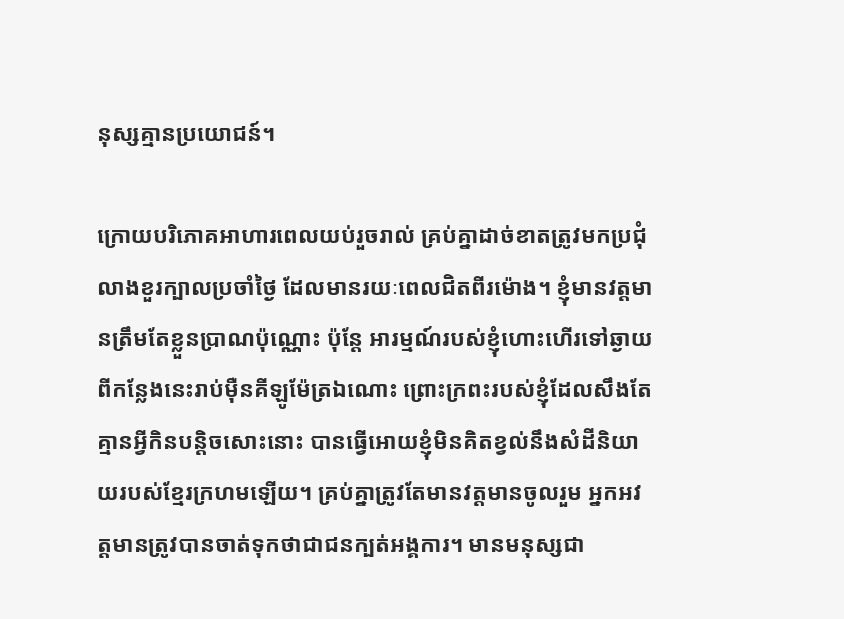នុស្សគ្មានប្រយោជន៍។

ក្រោយបរិភោគអាហារពេលយប់រួចរាល់ គ្រប់គ្នាដាច់ខាតត្រូវមកប្រជុំលាងខួរក្បាលប្រចាំថ្ងៃ ដែលមានរយៈពេលជិតពីរម៉ោង។ ខ្ញុំមានវត្តមានត្រឹមតែខ្លួនប្រាណប៉ុណ្ណោះ ប៉ុន្តែ អារម្មណ៍របស់ខ្ញុំហោះហើរទៅឆ្ងាយពីកន្លែងនេះរាប់ម៉ឺនគីឡូម៉ែត្រឯណោះ ព្រោះក្រពះរបស់ខ្ញុំដែលសឹងតែគ្មានអ្វីកិនបន្តិចសោះនោះ បានធ្វើអោយខ្ញុំមិនគិតខ្វល់នឹងសំដីនិយាយរបស់ខ្មែរក្រហមឡើយ។ គ្រប់គ្នាត្រូវតែមានវត្តមានចូលរួម អ្នកអវត្តមានត្រូវបានចាត់ទុកថាជាជនក្បត់អង្គការ។ មានមនុស្សជា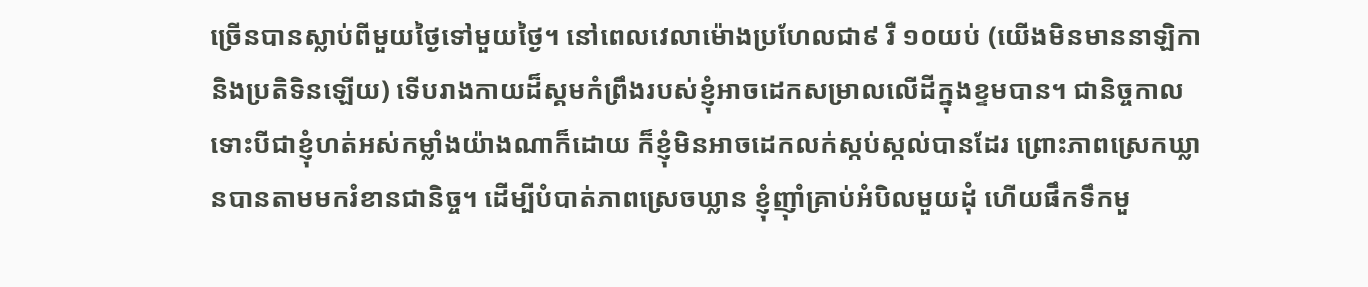ច្រើនបានស្លាប់ពីមួយថ្ងៃទៅមួយថ្ងៃ។ នៅពេលវេលាម៉ោងប្រហែលជា៩ រឺ ១០យប់ (យើងមិនមាននាឡិកា និងប្រតិទិនឡើយ) ទើបរាងកាយដ៏ស្គមកំព្រឹងរបស់ខ្ញុំអាចដេកសម្រាលលើដីក្នុងខ្ទមបាន។ ជានិច្ចកាល ទោះបីជាខ្ញុំហត់អស់កម្លាំងយ៉ាងណាក៏ដោយ ក៏ខ្ញុំមិនអាចដេកលក់ស្កប់ស្កល់បានដែរ ព្រោះភាពស្រេកឃ្លានបានតាមមករំខានជានិច្ច។ ដើម្បីបំបាត់ភាពស្រេចឃ្លាន ខ្ញុំញ៉ាំគ្រាប់អំបិលមួយដុំ ហើយផឹកទឹកមួ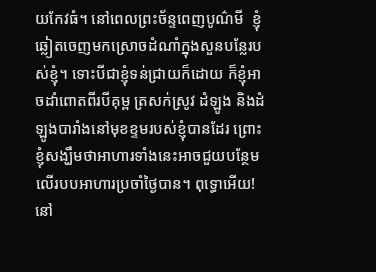យកែវធំ។ នៅពេលព្រះច័ន្ទពេញបូណ៌មី  ខ្ញុំឆ្លៀតចេញមកស្រោចដំណាំក្នុងសួនបន្លែរបស់ខ្ញុំ។ ទោះបីជាខ្ញុំទន់ជ្រាយក៏ដោយ ក៏ខ្ញុំអាចដាំពោតពីរបីគុម្ព ត្រសក់ស្រូវ ដំឡូង និងដំឡូងបារាំងនៅមុខខ្ទមរបស់ខ្ញុំបានដែរ ព្រោះខ្ញុំសង្ឃឹមថាអាហារទាំងនេះអាចជួយបន្ថែមលើរបបអាហារប្រចាំថ្ងៃបាន។ ពុទ្ធោអើយ! នៅ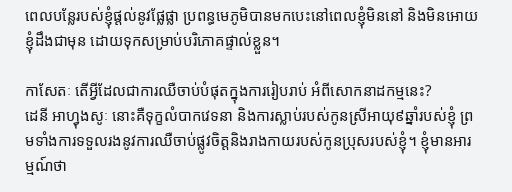ពេលបន្លែរបស់ខ្ញុំផ្តល់នូវផ្លែផ្លា ប្រពន្ធមេភូមិបានមកបេះនៅពេលខ្ញុំមិននៅ និងមិនអោយខ្ញុំដឹងជាមុន ដោយទុកសម្រាប់បរិភោគផ្ទាល់ខ្លួន។

កាសែតៈ តើអ្វីដែលជាការឈឺចាប់បំផុតក្នុងការរៀបរាប់ អំពីសោកនាដកម្មនេះ?
ដេនី អាហ្វុងសូៈ នោះគឺទុក្ខលំបាកវេទនា និងការស្លាប់របស់កូនស្រីអាយុ៩ឆ្នាំរបស់ខ្ញុំ ព្រមទាំងការទទួលរងនូវការឈឺចាប់ផ្លូវចិត្តនិងរាងកាយរបស់កូនប្រុសរបស់ខ្ញុំ។ ខ្ញុំមានអារម្មណ៍ថា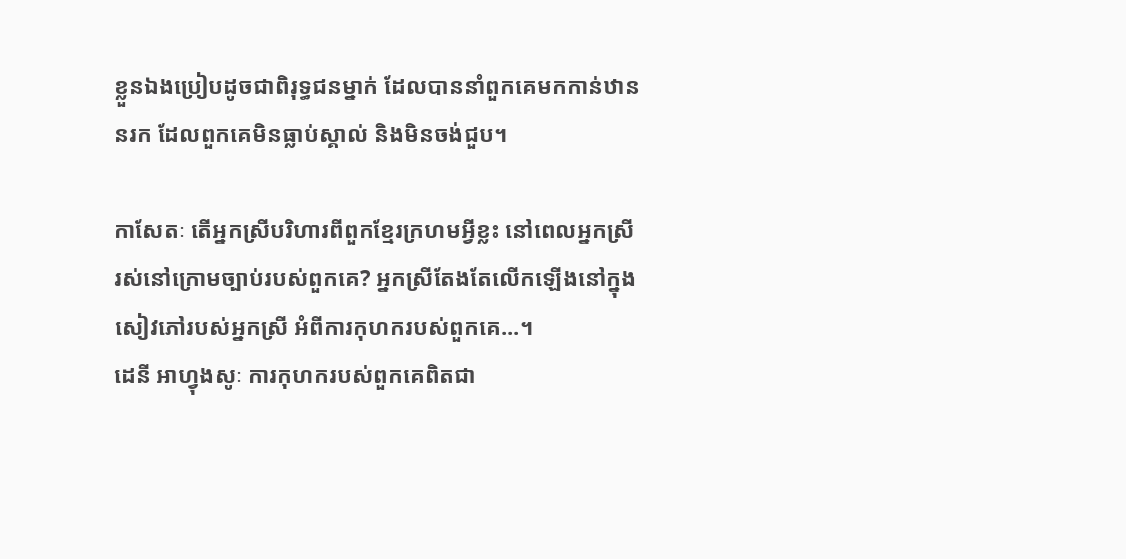ខ្លួនឯងប្រៀបដូចជាពិរុទ្ធជនម្នាក់ ដែលបាននាំពួកគេមកកាន់ឋាននរក ដែលពួកគេមិនធ្លាប់ស្គាល់ និងមិនចង់ជួប។

កាសែតៈ តើអ្នកស្រីបរិហារពីពួកខ្មែរក្រហមអ្វីខ្លះ នៅពេលអ្នកស្រីរស់នៅក្រោមច្បាប់របស់ពួកគេ? អ្នកស្រីតែងតែលើកឡើងនៅក្នុងសៀវភៅរបស់អ្នកស្រី អំពីការកុហករបស់ពួកគេ...។
ដេនី អាហ្វុងសូៈ ការកុហករបស់ពួកគេពិតជា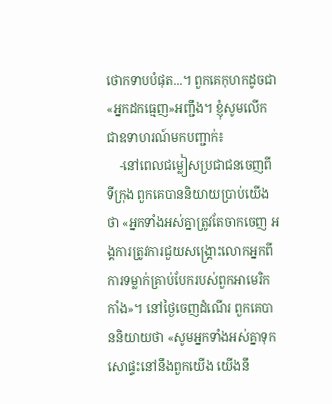ថោកទាបបំផុត...។ ពួកគេកុហកដូចជា «អ្នកដកធ្មេញ»អញ្ជឹង។ ខ្ញុំសូមលើកជាឧទាហរណ៍មកបញ្ជាក់៖
    -នៅពេលជម្លៀសប្រជាជនចេញពីទីក្រុង ពួកគេបាននិយាយប្រាប់យើងថា «អ្នកទាំងអស់គ្នាត្រូវតែចាកចេញ អង្គការត្រូវការជួយសង្គ្រោះលោកអ្នកពីការទម្លាក់គ្រាប់បែករបស់ពួកអាមេរិកកាំង»។ នៅថ្ងៃចេញដំណើរ ពួកគេបាននិយាយថា «សូមអ្នកទាំងអស់គ្នាទុកសោផ្ទះនៅនឹងពួកយើង យើងនឹ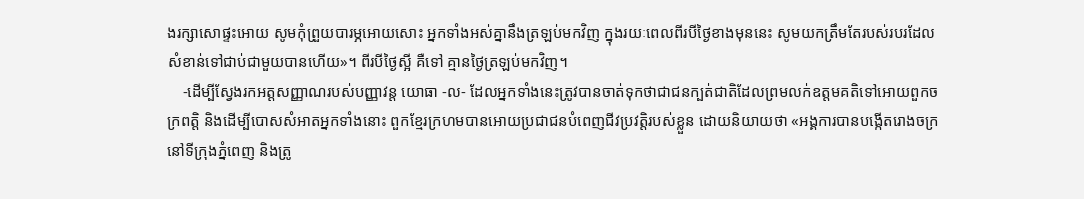ងរក្សាសោផ្ទះអោយ សូមកុំព្រួយបារម្ភអោយសោះ អ្នកទាំងអស់គ្នានឹងត្រឡប់មកវិញ ក្នុងរយៈពេលពីរបីថ្ងៃខាងមុននេះ សូមយកត្រឹមតែរបស់របរដែលសំខាន់ទៅជាប់ជាមួយបានហើយ»។ ពីរបីថ្ងៃស្អី គឺទៅ គ្មានថ្ងៃត្រឡប់មកវិញ។
    -ដើម្បីស្វែងរកអត្តសញ្ញាណរបស់បញ្ញាវន្ត យោធា -ល- ដែលអ្នកទាំងនេះត្រូវបានចាត់ទុកថាជាជនក្បត់ជាតិដែលព្រមលក់ឧត្តមគតិទៅអោយពួកចក្រពត្តិ និងដើម្បីបោសសំអាតអ្នកទាំងនោះ ពួកខ្មែរក្រហមបានអោយប្រជាជនបំពេញជីវប្រវត្តិរបស់ខ្លួន ដោយនិយាយថា «អង្គការបានបង្កើតរោងចក្រនៅទីក្រុងភ្នំពេញ និងត្រូ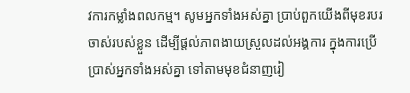វការកម្លាំងពលកម្ម។ សូមអ្នកទាំងអស់គ្នា ប្រាប់ពួកយើងពីមុខរបរចាស់របស់ខ្លួន ដើម្បីផ្តល់ភាពងាយស្រួលដល់អង្គការ ក្នុងការប្រើប្រាស់អ្នកទាំងអស់គ្នា ទៅតាមមុខជំនាញរៀ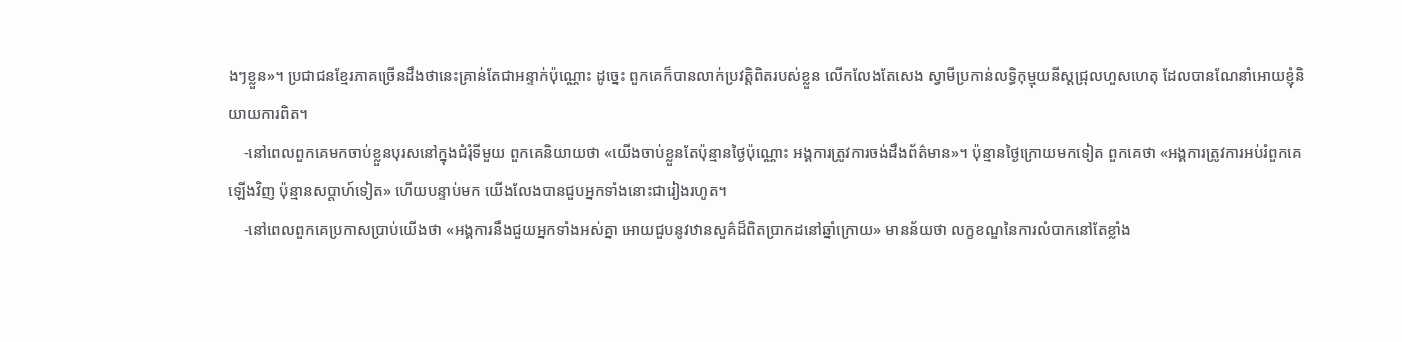ងៗខ្លួន»។ ប្រជាជនខ្មែរភាគច្រើនដឹងថានេះគ្រាន់តែជាអន្ទាក់ប៉ុណ្ណោះ ដូច្នេះ ពួកគេក៏បានលាក់ប្រវត្តិពិតរបស់ខ្លួន លើកលែងតែសេង ស្វាមីប្រកាន់លទ្ធិកុម្មុយនីស្តជ្រុលហួសហេតុ ដែលបានណែនាំអោយខ្ញុំនិយាយការពិត។
    -នៅពេលពួកគេមកចាប់ខ្លួនបុរសនៅក្នុងជំរុំទីមួយ ពួកគេនិយាយថា «យើងចាប់ខ្លួនតែប៉ុន្មានថ្ងៃប៉ុណ្ណោះ អង្គការត្រូវការចង់ដឹងព័ត៌មាន»។ ប៉ុន្មានថ្ងៃក្រោយមកទៀត ពួកគេថា «អង្គការត្រូវការអប់រំពួកគេឡើងវិញ ប៉ុន្មានសប្តាហ៍ទៀត» ហើយបន្ទាប់មក យើងលែងបានជួបអ្នកទាំងនោះជារៀងរហូត។
    -នៅពេលពួកគេប្រកាសប្រាប់យើងថា «អង្គការនឹងជួយអ្នកទាំងអស់គ្នា អោយជួបនូវឋានសួគ៌ដ៏ពិតប្រាកដនៅឆ្នាំក្រោយ» មានន័យថា លក្ខខណ្ឌនៃការលំបាកនៅតែខ្លាំង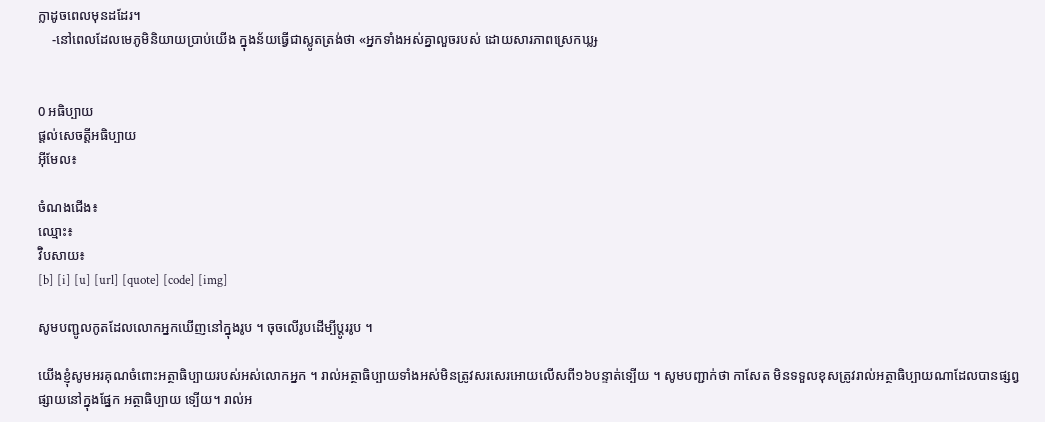ក្លាដូចពេលមុនដដែរ។
    -នៅពេលដែលមេភូមិនិយាយប្រាប់យើង ក្នុងន័យធ្វើជាស្លូតត្រង់ថា «អ្នកទាំងអស់គ្នាលួចរបស់ ដោយសារភាពស្រេកឃ្លɟ


0 អធិប្បាយ
ផ្តល់សេចត្តីអធិប្បាយ
អ៊ីមែល៖

ចំណងជើង៖
ឈ្មោះ៖
វ៊ិបសាយ៖
[b] [i] [u] [url] [quote] [code] [img]

សូមបញ្ជូលកូតដែលលោកអ្នកឃើញនៅក្នុងរូប ។ ចុចលើរូបដើម្បីប្តូររូប ។

យើងខ្ញុំសូមអរគុណចំពោះអត្ថាធិប្បាយរបស់អស់លោកអ្នក ។ រាល់អត្ថាធិប្បាយទាំងអស់មិនត្រូវសរសេរអោយលើសពី១៦បន្ទាត់ទ្បើយ ។ សូមបញ្ជាក់ថា កាសែត មិនទទួលខុសត្រូវរាល់អត្ថាធិប្បាយណាដែលបានផ្សព្វផ្សាយនៅក្នុងផ្នែក អត្ថាធិប្បាយ ទ្បើយ។ រាល់អ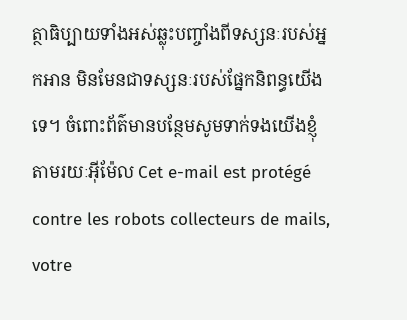ត្ថាធិប្បាយទាំងអស់ឆ្លុះបញ្ចាំងពីទស្សនៈរបស់អ្នកអាន មិនមែនជាទស្សនៈរបស់ផ្នែកនិពន្ធយើងទេ។ ចំពោះព័ត៌មានបន្ថែមសូមទាក់ទងយើងខ្ញុំតាមរយៈអ៊ីម៉ែល Cet e-mail est protégé contre les robots collecteurs de mails, votre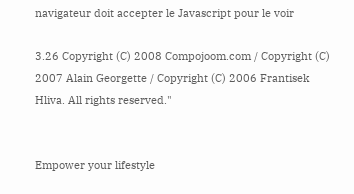navigateur doit accepter le Javascript pour le voir

3.26 Copyright (C) 2008 Compojoom.com / Copyright (C) 2007 Alain Georgette / Copyright (C) 2006 Frantisek Hliva. All rights reserved."


Empower your lifestyle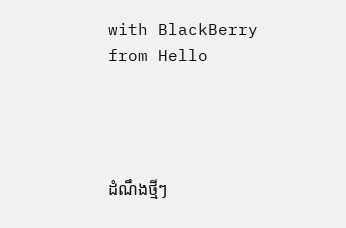with BlackBerry from Hello




ដំណឹងថ្មីៗ